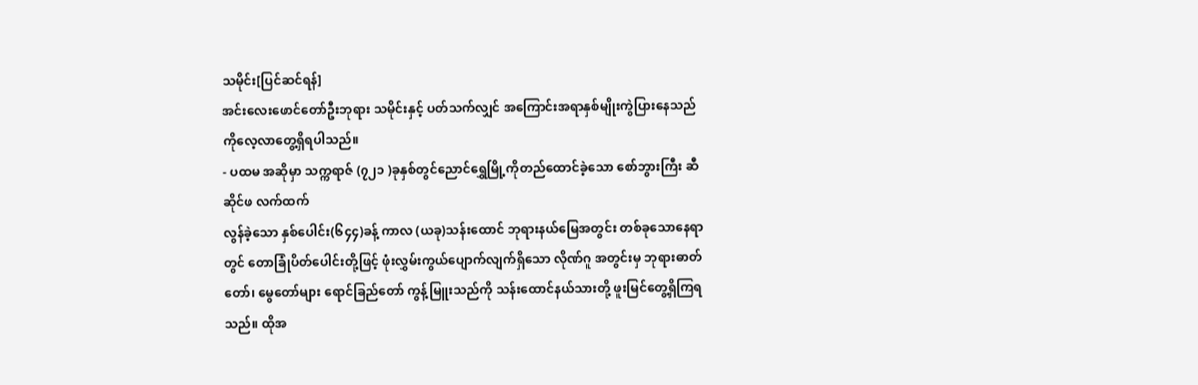သမိုင်း[ပြင်ဆင်ရန်]
အင်းလေးဖောင်တော်ဦးဘုရား သမိုင်းနှင့် ပတ်သက်လျှင် အကြောင်းအရာနှစ်မျိုးကွဲပြားနေသည်ကိုလေ့လာတွေ့ရှိရပါသည်။
- ပထမ အဆိုမှာ သက္ကရာဇ် (၇၂၁ )ခုနှစ်တွင်ညောင်ရွှေမြို့ကိုတည်ထောင်ခဲ့သော စော်ဘွားကြီး ဆီဆိုင်ဖ လက်ထက်
လွန်ခဲ့သော နှစ်ပေါင်း(၆၄၄)ခန့် ကာလ (ယခု)သန်းထောင် ဘုရားနယ်မြေအတွင်း တစ်ခုသောနေရာတွင် တောခြုံပိတ်ပေါင်းတို့ဖြင့် ဖုံးလွှမ်းကွယ်ပျောက်လျက်ရှိသော လိုဏ်ဂူ အတွင်းမှ ဘုရားဓာတ်တော်၊ မွေတော်များ ရောင်ခြည်တော် ကွန့်မြူးသည်ကို သန်းထောင်နယ်သားတို့ ဖူးမြင်တွေ့ရှိကြရသည်။ ထိုအ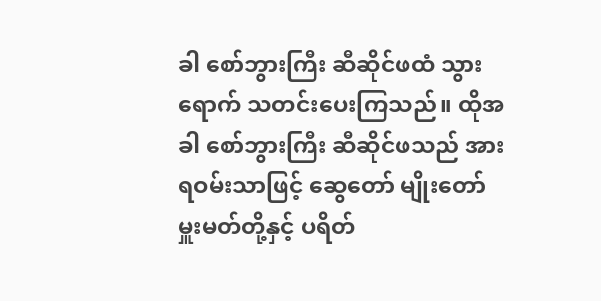ခါ စော်ဘွားကြီး ဆီဆိုင်ဖထံ သွားရောက် သတင်းပေးကြသည်။ ထိုအခါ စော်ဘွားကြီး ဆီဆိုင်ဖသည် အားရဝမ်းသာဖြင့် ဆွေတော် မျိုးတော် မှူးမတ်တို့နှင့် ပရိတ်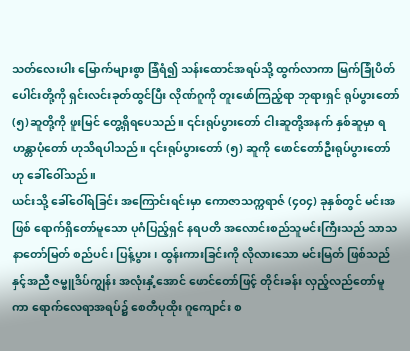သတ်လေးပါး မြောက်များစွာ ခြံရံ၍ သန်းထောင်အရပ်သို့ ထွက်လာကာ မြက်ခြုံပိတ်ပေါင်းတို့ကို ရှင်းလင်းခုတ်ထွင်ပြီး လိုဏ်ဂူကို တူးဖော်ကြည့်ရာ ဘုရားရှင် ရုပ်ပွားတော် (၅)ဆူတို့ကို ဖူးမြင် တွေ့ရှိရပေသည်။ ၎င်းရုပ်ပွားတော် ငါးဆူတို့အနက် နှစ်ဆူမှာ ရဟန္တာပုံတော် ဟုသိရပါသည်။ ၎င်းရုပ်ပွားတော် (၅) ဆူကို ဖောင်တော်ဦးရုပ်ပွားတော်ဟု ခေါ်ဝေါ်သည်။
ယင်းသို့ ခေါ်ဝေါ်ရခြင်း အကြောင်းရင်းမှာ ကောဇာသက္ကရာဇ် (၄၀၄) ခုနှစ်တွင် မင်းအဖြစ် ရောက်ရှိတော်မူသော ပုဂံပြည့်ရှင် နရပတိ အလောင်းစည်သူမင်းကြီးသည် သာသနာတော်မြတ် စည်ပင်၊ ပြန့်ပွား၊ ထွန်းကားခြင်းကို လိုလားသော မင်းမြတ် ဖြစ်သည်နှင့်အညီ ဇမ္ဗူဒိပ်ကျွန်း အလုံးနှံ့အောင် ဖောင်တော်ဖြင့် တိုင်းခန်း လှည့်လည်တော်မူကာ ရောက်လေရာအရပ်၌ စေတီပုထိုး ဂူကျောင်း စ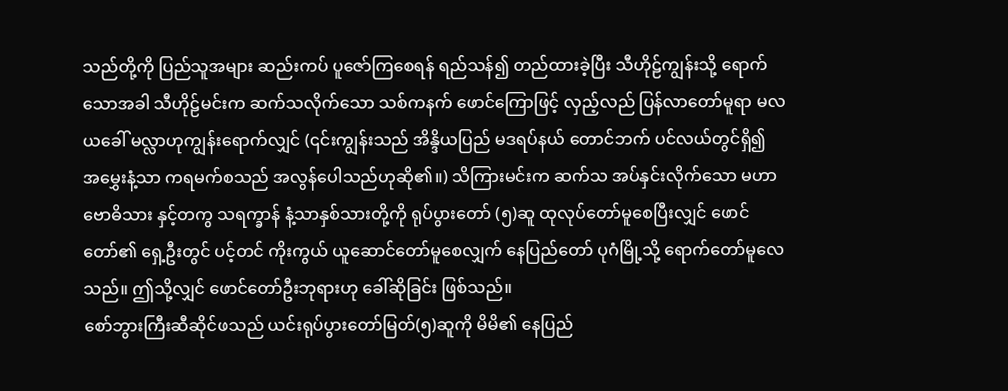သည်တို့ကို ပြည်သူအများ ဆည်းကပ် ပူဇော်ကြစေရန် ရည်သန်၍ တည်ထားခဲ့ပြီး သီဟိုဠ်ကျွန်းသို့ ရောက်သောအခါ သီဟိုဠ်မင်းက ဆက်သလိုက်သော သစ်ကနက် ဖောင်ကြောဖြင့် လှည့်လည် ပြန်လာတော်မူရာ မလယခေါ် မလ္လာဟုကျွန်းရောက်လျှင် (၎င်းကျွန်းသည် အိန္ဒိယပြည် မဒရပ်နယ် တောင်ဘက် ပင်လယ်တွင်ရှိ၍ အမွှေးနံ့သာ ကရမက်စသည် အလွန်ပေါသည်ဟုဆို၏။) သိကြားမင်းက ဆက်သ အပ်နှင်းလိုက်သော မဟာဗောဓိသား နှင့်တကွ သရက္ခာန် နံ့သာနှစ်သားတို့ကို ရုပ်ပွားတော် (၅)ဆူ ထုလုပ်တော်မူစေပြီးလျှင် ဖောင်တော်၏ ရှေ့ဦးတွင် ပင့်တင် ကိုးကွယ် ယူဆောင်တော်မူစေလျှက် နေပြည်တော် ပုဂံမြို့သို့ ရောက်တော်မူလေသည်။ ဤသို့လျှင် ဖောင်တော်ဦးဘုရားဟု ခေါ်ဆိုခြင်း ဖြစ်သည်။
စော်ဘွားကြီးဆီဆိုင်ဖသည် ယင်းရုပ်ပွားတော်မြတ်(၅)ဆူကို မိမိ၏ နေပြည်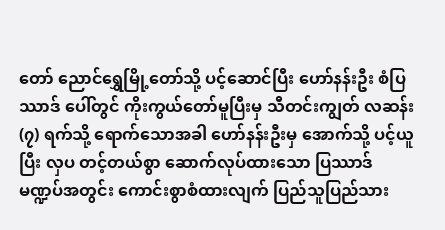တော် ညောင်ရွှေမြို့တော်သို့ ပင့်ဆောင်ပြီး ဟော်နန်းဦး စံပြဿာဒ် ပေါ်တွင် ကိုးကွယ်တော်မူပြီးမှ သီတင်းကျွတ် လဆန်း (၇) ရက်သို့ ရောက်သောအခါ ဟော်နန်းဦးမှ အောက်သို့ ပင့်ယူပြီး လှပ တင့်တယ်စွာ ဆောက်လုပ်ထားသော ပြဿာဒ် မဏ္ဍပ်အတွင်း ကောင်းစွာစံထားလျက် ပြည်သူပြည်သား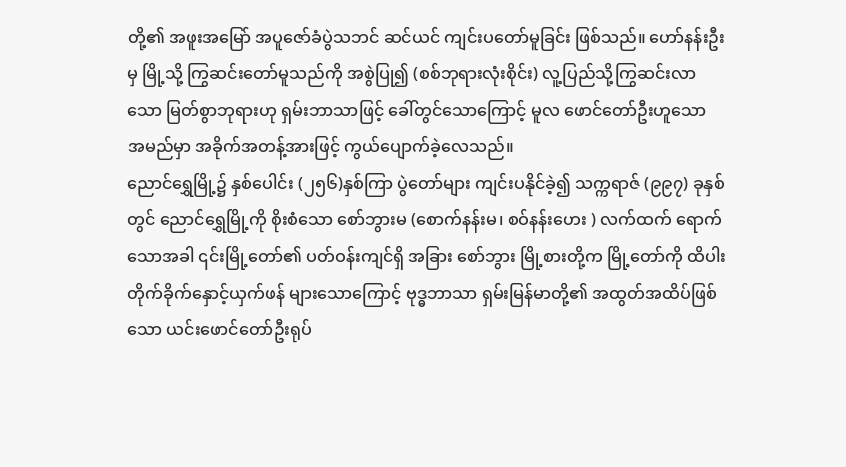တို့၏ အဖူးအမြော် အပူဇော်ခံပွဲသဘင် ဆင်ယင် ကျင်းပတော်မူခြင်း ဖြစ်သည်။ ဟော်နန်းဦးမှ မြို့သို့ ကြွဆင်းတော်မူသည်ကို အစွဲပြု၍ (စစ်ဘုရားလုံးစိုင်း) လူ့ပြည်သို့ကြွဆင်းလာသော မြတ်စွာဘုရားဟု ရှမ်းဘာသာဖြင့် ခေါ်တွင်သောကြောင့် မူလ ဖောင်တော်ဦးဟူသော အမည်မှာ အခိုက်အတန့်အားဖြင့် ကွယ်ပျောက်ခဲ့လေသည်။
ညောင်ရွှေမြို့၌ နှစ်ပေါင်း (၂၅၆)နှစ်ကြာ ပွဲတော်များ ကျင်းပနိုင်ခဲ့၍ သက္ကရာဇ် (၉၉၇) ခုနှစ်တွင် ညောင်ရွှေမြို့ကို စိုးစံသော စော်ဘွားမ (စောက်နန်းမ၊ စဝ်နန်းဟေး ) လက်ထက် ရောက်သောအခါ ၎င်းမြို့တော်၏ ပတ်ဝန်းကျင်ရှိ အခြား စော်ဘွား မြို့စားတို့က မြို့တော်ကို ထိပါး တိုက်ခိုက်နှောင့်ယှက်ဖန် များသောကြောင့် ဗုဒ္ဓဘာသာ ရှမ်းမြန်မာတို့၏ အထွတ်အထိပ်ဖြစ်သော ယင်းဖောင်တော်ဦးရုပ်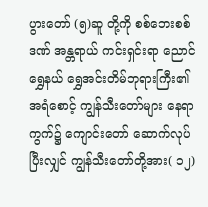ပွားတော် (၅)ဆူ တို့ကို စစ်ဘေးစစ်ဒဏ် အန္တရာယ် ကင်းရှင်းရာ ညောင်ရွှေနယ် ရွှေအင်းတိမ်ဘုရားကြီး၏ အရံစောင့် ကျွန်သီးတော်များ နေရာကွက်၌ ကျောင်းတော် ဆောက်လုပ်ပြီးလျှင် ကျွန်သီးတော်တို့အား( ၁၂)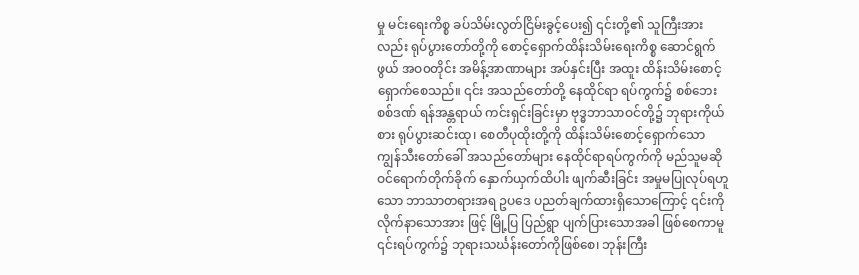မှု မင်းရေးကိစ္စ ခပ်သိမ်းလွတ်ငြိမ်းခွင့်ပေး၍ ၎င်းတို့၏ သူကြီးအားလည်း ရုပ်ပွားတော်တို့ကို စောင့်ရှောက်ထိန်းသိမ်းရေးကိစ္စ ဆောင်ရွက်ဖွယ် အဝ၀တိုင်း အမိန့်အာဏာများ အပ်နှင်းပြီး အထူး ထိန်းသိမ်းစောင့်ရှောက်စေသည်။ ၎င်း အသည်တော်တို့ နေထိုင်ရာ ရပ်ကွက်၌ စစ်ဘေးစစ်ဒဏ် ရန်အန္တရာယ် ကင်းရှင်းခြင်းမှာ ဗုဒ္ဓဘာသာဝင်တို့၌ ဘုရားကိုယ်စား ရုပ်ပွားဆင်းထု၊ စေတီပုထိုးတို့ကို ထိန်းသိမ်းစောင့်ရှောက်သော ကျွန်သီးတော်ခေါ် အသည်တော်များ နေထိုင်ရာရပ်ကွက်ကို မည်သူမဆို ဝင်ရောက်တိုက်ခိုက် နှောက်ယှက်ထိပါး ဖျက်ဆီးခြင်း အမှုမပြုလုပ်ရဟူသော ဘာသာတရားအရ ဥပဒေ ပညတ်ချက်ထားရှိသောကြောင့် ၎င်းကို လိုက်နာသောအား ဖြင့် မြို့ပြ ပြည်ရွာ ပျက်ပြားသောအခါ ဖြစ်စေကာမူ ၎င်းရပ်ကွက်၌ ဘုရားသင်္ဃန်းတော်ကိုဖြစ်စေ၊ ဘုန်းကြီး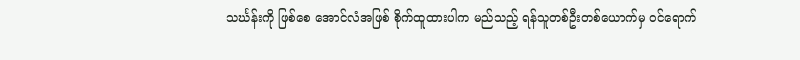သင်္ဃန်းကို ဖြစ်စေ အောင်လံအဖြစ် စိုက်ထူထားပါက မည်သည့် ရန်သူတစ်ဦးတစ်ယောက်မှ ဝင်ရောက်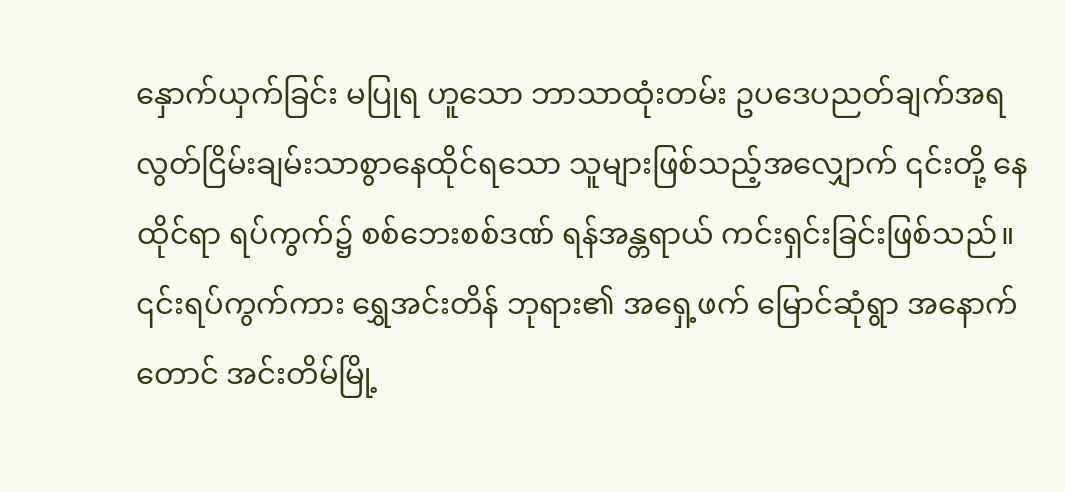နှောက်ယှက်ခြင်း မပြုရ ဟူသော ဘာသာထုံးတမ်း ဥပဒေပညတ်ချက်အရ လွတ်ငြိမ်းချမ်းသာစွာနေထိုင်ရသော သူများဖြစ်သည့်အလျှောက် ၎င်းတို့ နေထိုင်ရာ ရပ်ကွက်၌ စစ်ဘေးစစ်ဒဏ် ရန်အန္တရာယ် ကင်းရှင်းခြင်းဖြစ်သည်။
၎င်းရပ်ကွက်ကား ရွှေအင်းတိန် ဘုရား၏ အရှေ့ဖက် မြောင်ဆုံရွာ အနောက်တောင် အင်းတိမ်မြို့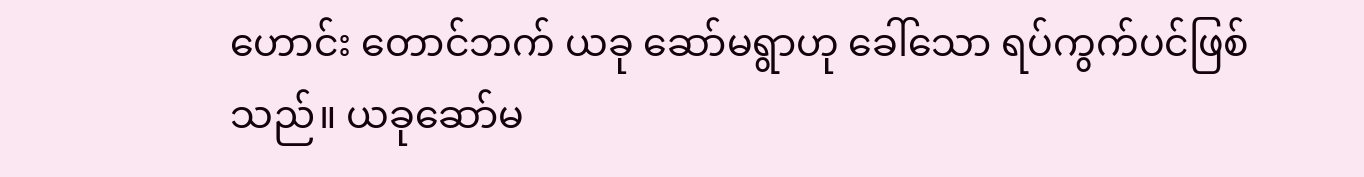ဟောင်း တောင်ဘက် ယခု ဆော်မရွာဟု ခေါ်သော ရပ်ကွက်ပင်ဖြစ်သည်။ ယခုဆော်မ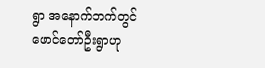ရွာ အနောက်ဘက်တွင် ဖောင်တော်ဦးရွာဟု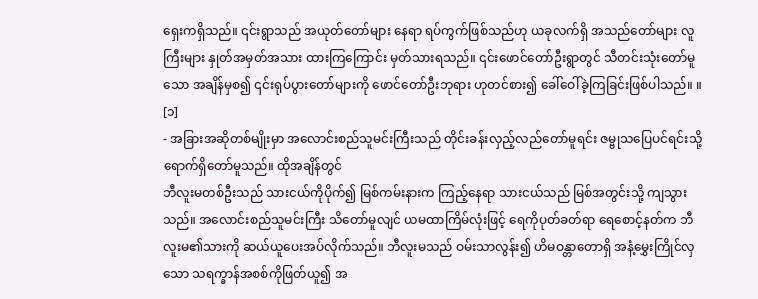ရှေးကရှိသည်။ ၎င်းရွာသည် အယုတ်တော်များ နေရာ ရပ်ကွက်ဖြစ်သည်ဟု ယခုလက်ရှိ အသည်တော်များ လူကြီးများ နှုတ်အမှတ်အသား ထားကြကြောင်း မှတ်သားရသည်။ ၎င်းဖောင်တော်ဦးရွာတွင် သီတင်းသုံးတော်မူသော အချိန်မှစ၍ ၎င်းရုပ်ပွားတော်များကို ဖောင်တော်ဦးဘုရား ဟုတင်စား၍ ခေါ်ဝေါ်ခဲ့ကြခြင်းဖြစ်ပါသည်။ ။ [၁]
- အခြားအဆိုတစ်မျိုးမှာ အလောင်းစည်သူမင်းကြီးသည် တိုင်းခန်းလှည့်လည်တော်မူရင်း ဇမ္ဗုသပြေပင်ရင်းသို့ ရောက်ရှိတော်မူသည်။ ထိုအချိန်တွင်
ဘီလူးမတစ်ဦးသည် သားငယ်ကိုပိုက်၍ မြစ်ကမ်းနားက ကြည့်နေရာ သားငယ်သည် မြစ်အတွင်းသို့ ကျသွားသည်။ အလောင်းစည်သူမင်းကြီး သိတော်မူလျင် ယမထာကြိမ်လုံးဖြင့် ရေကိုပုတ်ခတ်ရာ ရေစောင့်နတ်က ဘီလူးမ၏သားကို ဆယ်ယူပေးအပ်လိုက်သည်။ ဘီလူးမသည် ဝမ်းသာလွန်း၍ ဟိမဝန္တာတောရှိ အနံ့မွှေးကြိုင်လှသော သရက္ခာန်အစစ်ကိုဖြတ်ယူ၍ အ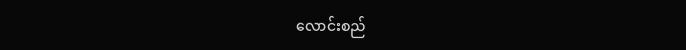လောင်းစည်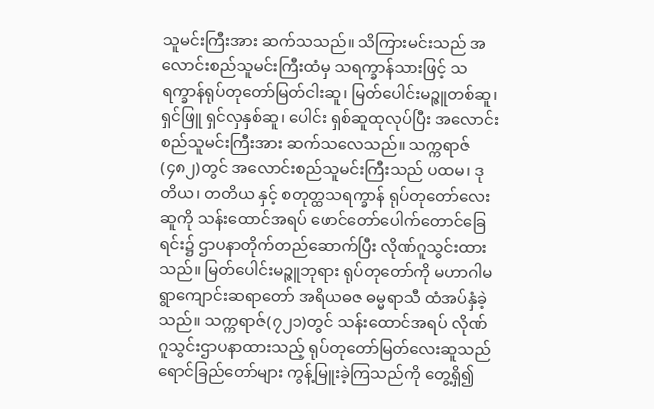သူမင်းကြီးအား ဆက်သသည်။ သိကြားမင်းသည် အလောင်းစည်သူမင်းကြီးထံမှ သရက္ခာန်သားဖြင့် သရက္ခာန်ရုပ်တုတော်မြတ်ငါးဆူ၊ မြတ်ပေါင်းမဉ္ဇူတစ်ဆူ၊ ရှင်ဖြူ ရှင်လှနှစ်ဆူ၊ ပေါင်း ရှစ်ဆူထုလုပ်ပြီး အလောင်းစည်သူမင်းကြီးအား ဆက်သလေသည်။ သက္ကရာဇ်(၄၈၂)တွင် အလောင်းစည်သူမင်းကြီးသည် ပထမ၊ ဒုတိယ၊ တတိယ နှင့် စတုတ္ထသရက္ခာန် ရုပ်တုတော်လေးဆူကို သန်းထောင်အရပ် ဖောင်တော်ပေါက်တောင်ခြေရင်း၌ ဌာပနာတိုက်တည်ဆောက်ပြီး လိုဏ်ဂူသွင်းထားသည်။ မြတ်ပေါင်းမဉ္ဇူဘုရား ရုပ်တုတော်ကို မဟာဂါမရွာကျောင်းဆရာတော် အရိယဓဇ ဓမ္မရာသီ ထံအပ်နှံခဲ့သည်။ သက္ကရာဇ်(၇၂၁)တွင် သန်းထောင်အရပ် လိုဏ်ဂူသွင်းဌာပနာထားသည့် ရုပ်တုတော်မြတ်လေးဆူသည် ရောင်ခြည်တော်များ ကွန့်မြူးခဲ့ကြသည်ကို တွေ့ရှိ၍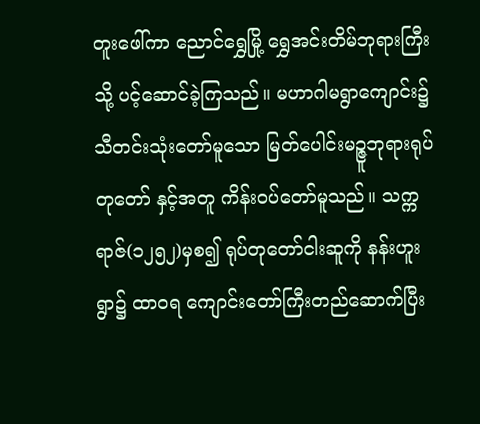တူးဖေါ်ကာ ညောင်ရွှေမြို့ ရွှေအင်းတိမ်ဘုရားကြီးသို့ ပင့်ဆောင်ခဲ့ကြသည်။ မဟာဂါမရွာကျောင်း၌ သီတင်းသုံးတော်မူသော မြတ်ပေါင်းမဉ္ဇူဘုရားရုပ်တုတော် နှင့်အတူ ကိန်းဝပ်တော်မူသည်။ သက္ကရာဇ်(၁၂၅၂)မှစ၍ ရုပ်တုတော်ငါးဆူကို နန်းဟူးရွာ၌ ထာဝရ ကျောင်းတော်ကြီးတည်ဆောက်ပြီး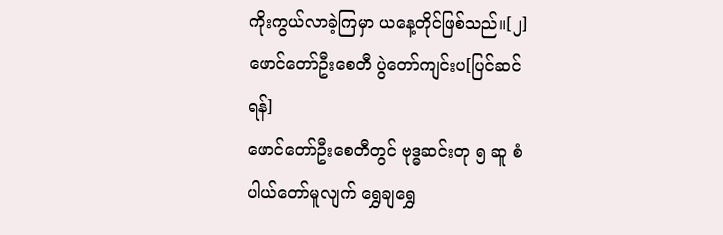ကိုးကွယ်လာခဲ့ကြမှာ ယနေ့တိုင်ဖြစ်သည်။[၂]
ဖောင်တော်ဦးစေတီ ပွဲတော်ကျင်းပ[ပြင်ဆင်ရန်]
ဖောင်တော်ဦးစေတီတွင် ဗုဒ္ဓဆင်းတု ၅ ဆူ စံပါယ်တော်မူလျက် ရွှေချရွှေ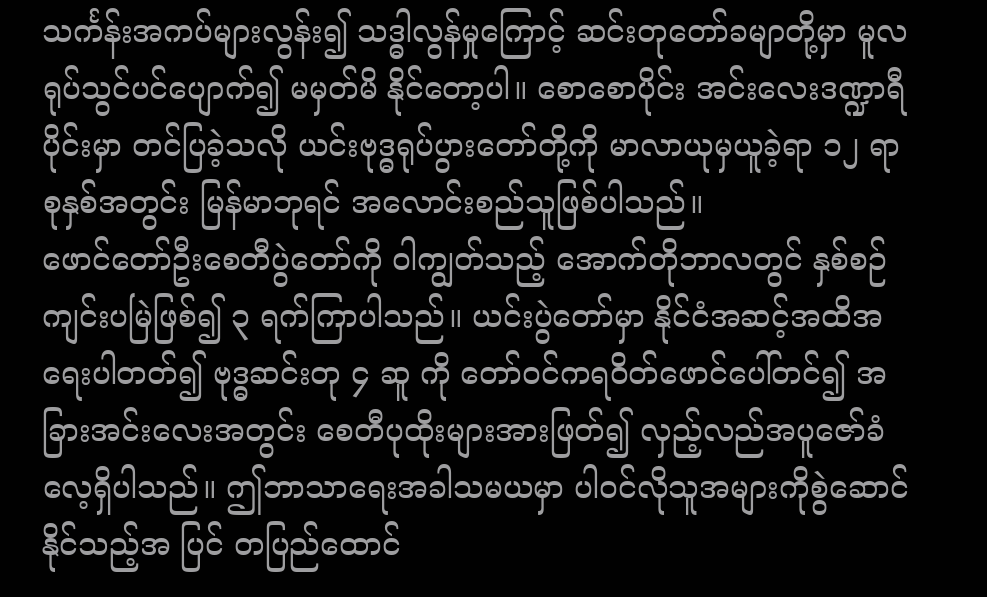သင်္ကန်းအကပ်များလွန်း၍ သဒ္ဓါလွန်မှုကြောင့် ဆင်းတုတော်ခမျာတို့မှာ မူလရုပ်သွင်ပင်ပျောက်၍ မမှတ်မိ နိုင်တော့ပါ။ စောစောပိုင်း အင်းလေးဒဏ္ဍာရီပိုင်းမှာ တင်ပြခဲ့သလို ယင်းဗုဒ္ဓရုပ်ပွားတော်တို့ကို မာလာယုမှယူခဲ့ရာ ၁၂ ရာစုနှစ်အတွင်း မြန်မာဘုရင် အလောင်းစည်သူဖြစ်ပါသည်။
ဖောင်တော်ဦးစေတီပွဲတော်ကို ဝါကျွတ်သည့် အောက်တိုဘာလတွင် နှစ်စဉ်ကျင်းပမြဲဖြစ်၍ ၃ ရက်ကြာပါသည်။ ယင်းပွဲတော်မှာ နိုင်ငံအဆင့်အထိအရေးပါတတ်၍ ဗုဒ္ဓဆင်းတု ၄ ဆူ ကို တော်ဝင်ကရဝိတ်ဖောင်ပေါ်တင်၍ အခြားအင်းလေးအတွင်း စေတီပုထိုးများအားဖြတ်၍ လှည့်လည်အပူဇော်ခံလေ့ရှိပါသည်။ ဤဘာသာရေးအခါသမယမှာ ပါဝင်လိုသူအများကိုစွဲဆောင်နိုင်သည့်အ ပြင် တပြည်ထောင်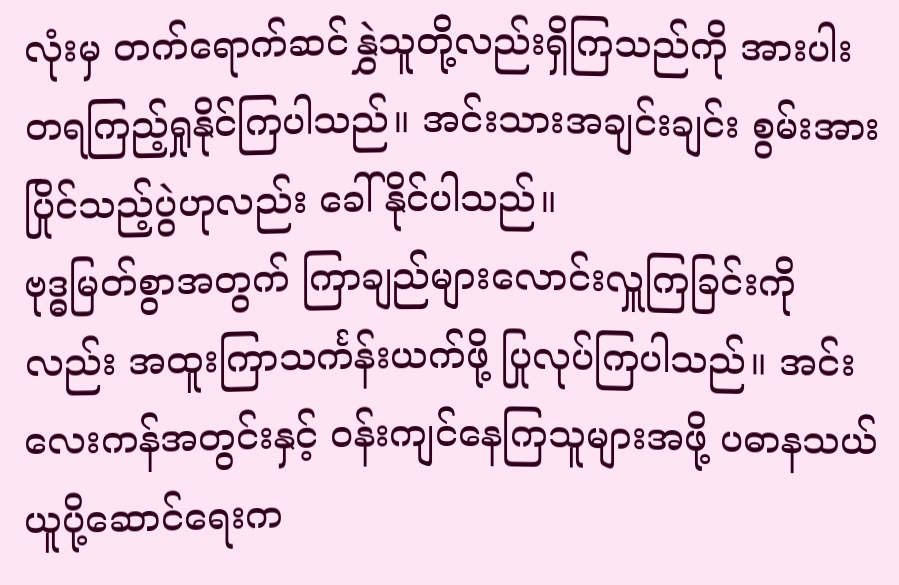လုံးမှ တက်ရောက်ဆင်နွှဲသူတို့လည်းရှိကြသည်ကို အားပါးတရကြည့်ရှုနိုင်ကြပါသည်။ အင်းသားအချင်းချင်း စွမ်းအားပြိုင်သည့်ပွဲဟုလည်း ခေါ်နိုင်ပါသည်။
ဗုဒ္ဓမြတ်စွာအတွက် ကြာချည်များလောင်းလှူကြခြင်းကိုလည်း အထူးကြာသင်္ကန်းယက်ဖို့ ပြုလုပ်ကြပါသည်။ အင်းလေးကန်အတွင်းနှင့် ဝန်းကျင်နေကြသူများအဖို့ ပဓာနသယ်ယူပို့ဆောင်ရေးက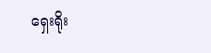ရှေးရိုး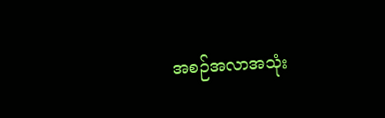အစဉ်အလာအသုံး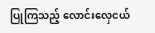ပြုကြသည့် လောင်းလှေငယ်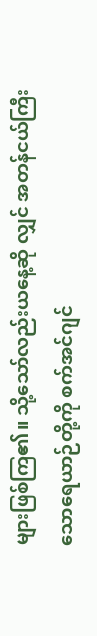များဖြစ်ကြ၏။ သို့သော်လည်းယနေ့ဆို လျှင် အတန်ငယ်ကြီးသောရေယာဉ်တို့ကို စက်အင်ဂျင်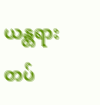ယန္တရားတပ်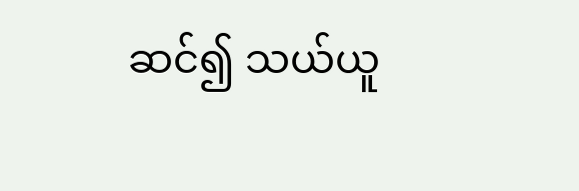ဆင်၍ သယ်ယူ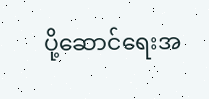ပို့ဆောင်ရေးအ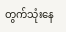တွက်သုံးနေ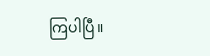ကြပါပြီ။